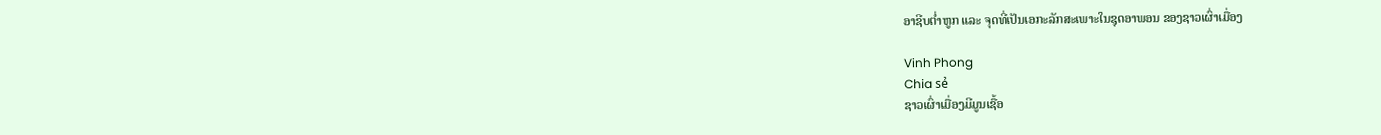ອາຊີບຕ່ຳຫູກ ແລະ ຈຸດທີ່ເປັນເອກະລັກສະເພາະໃນຊຸດອາພອນ ຂອງຊາວເຜົ່າເມື່ອງ

Vinh Phong
Chia sẻ
ຊາວເຜົ່າເມື່ອງມີມູນເຊື້ອ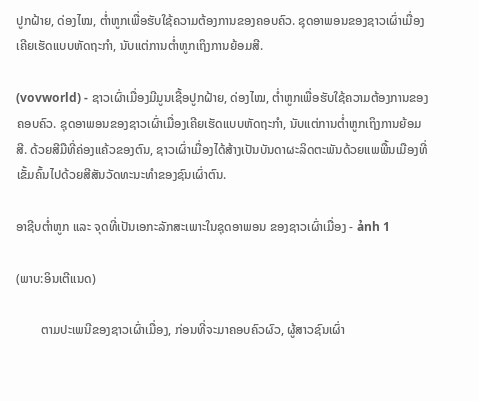ປູກຝ້າຍ, ດ່ອງໄໝ, ຕ່ຳຫູກເພື່ອຮັບໃຊ້ຄວາມຕ້ອງການຂອງຄອບຄົວ. ຊຸດອາພອນຂອງຊາວເຜົ່າເມື່ອງເຄີຍເຮັດແບບຫັດຖະກຳ, ນັບແຕ່ການຕ່ຳຫູກເຖິງການຍ້ອມສີ.

(vovworld) - ຊາວເຜົ່າເມື່ອງມີມູນເຊື້ອປູກຝ້າຍ, ດ່ອງໄໝ, ຕ່ຳຫູກເພື່ອຮັບໃຊ້ຄວາມຕ້ອງການຂອງຄອບຄົວ. ຊຸດອາພອນຂອງຊາວເຜົ່າເມື່ອງເຄີຍເຮັດແບບຫັດຖະກຳ, ນັບແຕ່ການຕ່ຳຫູກເຖິງການຍ້ອມສີ. ດ້ວຍສີມືທີ່ຄ່ອງແຄ້ວຂອງຕົນ, ຊາວເຜົ່າເມື່ອງໄດ້ສ້າງເປັນບັນດາຜະລິດຕະພັນດ້ວຍແພພື້ນເມືອງທີ່ເຂັ້ມຄົ້ນໄປດ້ວຍສີສັນວັດທະນະທຳຂອງຊົນເຜົ່າຕົນ.

ອາຊີບຕ່ຳຫູກ ແລະ ຈຸດທີ່ເປັນເອກະລັກສະເພາະໃນຊຸດອາພອນ ຂອງຊາວເຜົ່າເມື່ອງ - ảnh 1

(ພາບ:ອິນເຕີແນດ)

        ຕາມປະເພນີຂອງຊາວເຜົ່າເມື່ອງ, ກ່ອນທີ່ຈະມາຄອບຄົວຜົວ, ຜູ້ສາວຊົນເຜົ່າ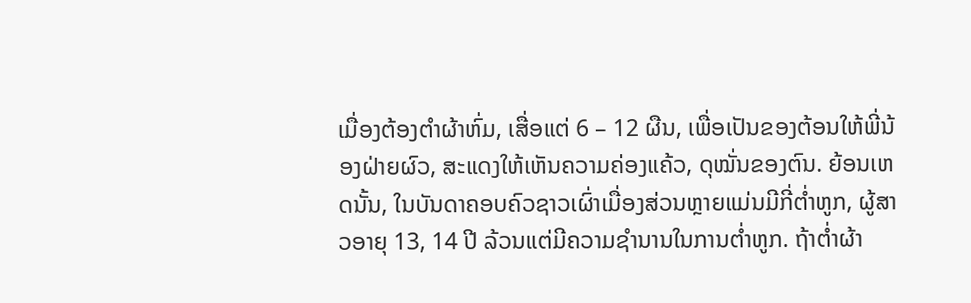ເມື່ອງຕ້ອງຕຳຜ້າຫົ່ມ, ເສື່ອແຕ່ 6 – 12 ຜືນ, ເພື່ອເປັນຂອງຕ້ອນໃຫ້ພີ່ນ້ອງຝ່າຍຜົວ, ສະແດງໃຫ້ເຫັນຄວາມຄ່ອງແຄ້ວ, ດຸໝັ່ນຂອງຕົນ. ຍ້ອນເຫດນັ້ນ, ໃນບັນດາຄອບຄົວຊາວເຜົ່າເມື່ອງສ່ວນຫຼາຍແມ່ນມີກີ່ຕ່ຳຫູກ, ຜູ້ສາວອາຍຸ 13, 14 ປີ ລ້ວນແຕ່ມີຄວາມຊຳນານໃນການຕ່ຳຫູກ. ຖ້າຕ່ຳຜ້າ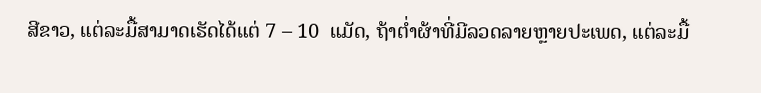ສີຂາວ, ແຕ່ລະມື້ສາມາດເຮັດໄດ້ແຕ່ 7 – 10  ແມັດ, ຖ້າຕ່ຳຜ້າທີ່ມີລວດລາຍຫຼາຍປະເພດ, ແຕ່ລະມື້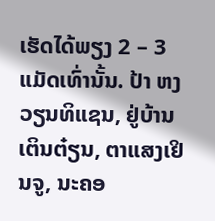ເຮັດໄດ້ພຽງ 2 – 3 ແມັດເທົ່ານັ້ນ. ປ້າ ຫງວຽນທິແຊນ, ຢູ່ບ້ານເຕິນຕ໋ຽນ, ຕາແສງເຢິນຈູ, ນະຄອ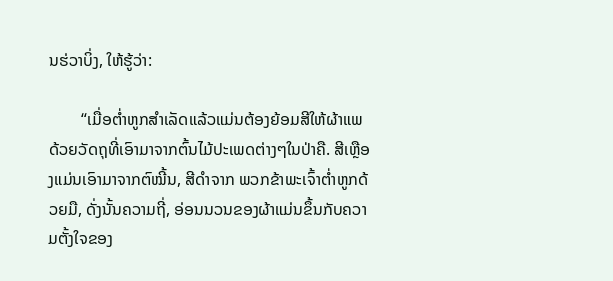ນຮ່ວາບິ່ງ, ໃຫ້ຮູ້ວ່າ:

        “ເມື່ອຕ່ຳຫູກສຳເລັດແລ້ວແມ່ນຕ້ອງຍ້ອມສີໃຫ້ຜ້າແພດ້ວຍວັດຖຸທີ່ເອົາມາຈາກຕົ້ນໄມ້ປະເພດຕ່າງໆໃນປ່າຄື. ສີເຫຼືອງແມ່ນເອົາມາຈາກຕົໝີ້ນ, ສີດຳຈາກ ພວກຂ້າພະເຈົ້າຕ່ຳຫູກດ້ວຍມື, ດັ່ງນັ້ນຄວາມຖີ່, ອ່ອນນວນຂອງຜ້າແມ່ນຂຶ້ນກັບຄວາມຕັ້ງໃຈຂອງ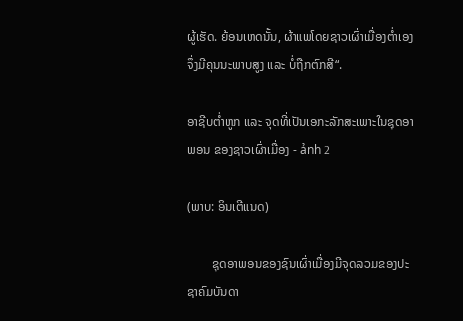ຜູ້ເຮັດ. ຍ້ອນເຫດນັ້ນ, ຜ້າແພໂດຍຊາວເຜົ່າເມື່ອງຕ່ຳເອງຈຶ່ງມີຄຸນນະພາບສູງ ແລະ ບໍ່ຖືກຕົກສີ“.

ອາຊີບຕ່ຳຫູກ ແລະ ຈຸດທີ່ເປັນເອກະລັກສະເພາະໃນຊຸດອາພອນ ຂອງຊາວເຜົ່າເມື່ອງ - ảnh 2

(ພາບ: ອິນເຕີແນດ)

        ຊຸດອາພອນຂອງຊົນເຜົ່າເມື່ອງມີຈຸດລວມຂອງປະຊາຄົມບັນດາ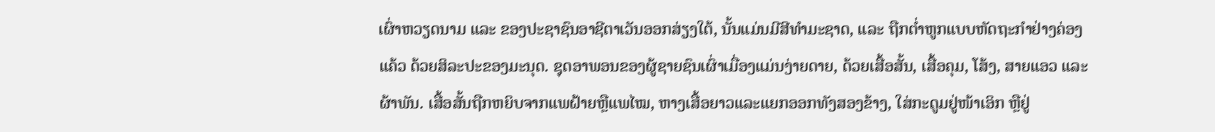ເຜົ່າຫວຽດນາມ ແລະ ຂອງປະຊາຊົນອາຊີຕາເວັນອອກສ່ຽງໃຕ້, ນັ້ນແມ່ນມີສີທຳມະຊາດ, ແລະ ຖືກຕ່ຳຫູກແບບຫັດຖະກຳຢ່າງຄ່ອງແຄ້ວ ດ້ວຍສິລະປະຂອງມະນຸດ. ຊຸດອາພອນຂອງຜູ້ຊາຍຊົນເຜົ່າເມື່ອງແມ່ນງ່າຍດາຍ, ດ້ວຍເສື້ອສັ້ນ, ເສື້ອຄຸມ, ໂສ້ງ, ສາຍແອວ ແລະ ຜ້າພັນ. ເສື້ອສັ້ນຖືກຫຍິບຈາກແພຝ້າຍຫຼືແພໄໝ, ຫາງເສື້ອຍາວແລະແຍກອອກທັງສອງຂ້າງ, ໃສ່ກະດູມຢູ່ໜ້າເອິກ ຫຼືຢູ່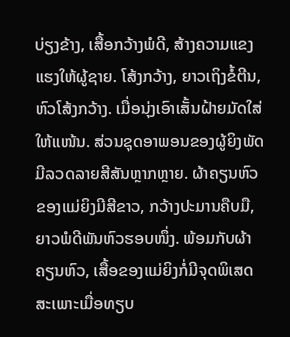ບ່ຽງຂ້າງ, ເສື້ອກວ້າງພໍດີ, ສ້າງຄວາມແຂງແຮງໃຫ້ຜູ້ຊາຍ. ໂສ້ງກວ້າງ, ຍາວເຖິງຂໍ້ຕີນ, ຫົວໂສ້ງກວ້າງ. ເມື່ອນຸ່ງເອົາເສັ້ນຝ້າຍມັດໃສ່ໃຫ້ແໜ້ນ. ສ່ວນຊຸດອາພອນຂອງຜູ້ຍິງພັດມີລວດລາຍສີສັນຫຼາກຫຼາຍ. ຜ້າຄຽນຫົວຂອງແມ່ຍິງມີສີຂາວ, ກວ້າງປະມານຄືບມື, ຍາວພໍດີພັນຫົວຮອບໜຶ່ງ. ພ້ອມກັບຜ້າຄຽນຫົວ, ເສື້ອຂອງແມ່ຍິງກໍ່ມີຈຸດພິເສດສະເພາະເມື່ອທຽບ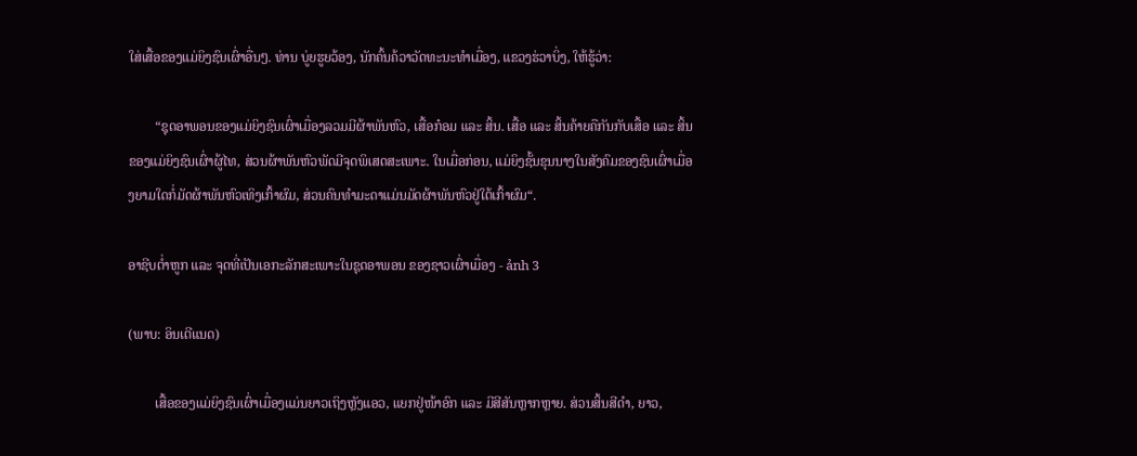ໃສ່ເສື້ອຂອງແມ່ຍິງຊົນເຜົ່າອື່ນໆ. ທ່ານ ບູ່ຍຮູຍວ້ອງ, ນັກຄົ້ນຄ້ວາວັດທະນະທຳເມື່ອງ, ແຂວງຮ່ວາບິ່ງ, ໃຫ້ຮູ້ວ່າ:

        “ຊຸດອາພອນຂອງແມ່ຍິງຊົນເຜົ່າເມື່ອງລວມມີຜ້າພັນຫົວ, ເສື້ອກ໋ອມ ແລະ ສິ້ນ. ເສື້ອ ແລະ ສິ້ນຄ້າຍຄືກັນກັບເສື້ອ ແລະ ສິ້ນຂອງແມ່ຍິງຊົນເຜົ່າຜູ້ໄທ, ສ່ວນຜ້າພັນຫົວພັດມີຈຸດພິເສດສະເພາະ. ໃນເມື່ອກ່ອນ, ແມ່ຍິງຊັ້ນຂຸນນາງໃນສັງຄົມຂອງຊົນເຜົ່າເມື່ອງຍາມໃດກໍ່ມັດຜ້າພັນຫົວເທິງເກົ້າຜົມ, ສ່ວນຄົນທຳມະດາແມ່ນມັດຜ້າພັນຫົວຢູ່ໃຕ້ເກົ້າຜົມ“.

ອາຊີບຕ່ຳຫູກ ແລະ ຈຸດທີ່ເປັນເອກະລັກສະເພາະໃນຊຸດອາພອນ ຂອງຊາວເຜົ່າເມື່ອງ - ảnh 3

(ພາບ: ອິນເຕີແນດ)

        ເສື້ອຂອງແມ່ຍິງຊົນເຜົ່າເມື່ອງແມ່ນຍາວເຖິງຫຼັງແອວ, ແຍກຢູ່ໜ້າອົກ ແລະ ມີສີສັນຫຼາກຫຼາຍ. ສ່ວນສິ້ນສີດຳ, ຍາວ,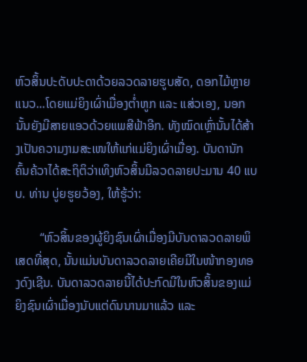ຫົວສິ້ນປະດັບປະດາດ້ວຍລວດລາຍຮູບສັດ, ດອກໄມ້ຫຼາຍແນວ...ໂດຍແມ່ຍິງເຜົ່າເມື່ອງຕ່ຳຫູກ ແລະ ແສ່ວເອງ, ນອກນັ້ນຍັງມີສາຍແອວດ້ວຍແພສີຟ້າອີກ. ທັງໝົດເຫຼົ່ານັ້ນໄດ້ສ້າງເປັນຄວາມງາມສະເໜໃຫ້ແກ່ແມ່ຍິງເຜົ່າເມື່ອງ. ບັນດານັກຄົ້ນຄ້ວາໄດ້ສະຖິຕິວ່າເທິງຫົວສິ້ນມີລວດລາຍປະມານ 40 ແບບ. ທ່ານ ບູ່ຍຮູຍວ້ອງ, ໃຫ້ຮູ້ວ່າ:

        “ຫົວສິ້ນຂອງຜູ້ຍິງຊົນເຜົ່າເມື່ອງມີບັນດາລວດລາຍພິເສດທີ່ສຸດ, ນັ້ນແມ່ນບັນດາລວດລາຍເຄີຍມີໃນໜ້າກອງທອງດົງເຊີນ. ບັນດາລວດລາຍນີ້ໄດ້ປະກົດມີໃນຫົວສິ້ນຂອງແມ່ຍິງຊົນເຜົ່າເມື່ອງນັບແຕ່ດົນນານມາແລ້ວ ແລະ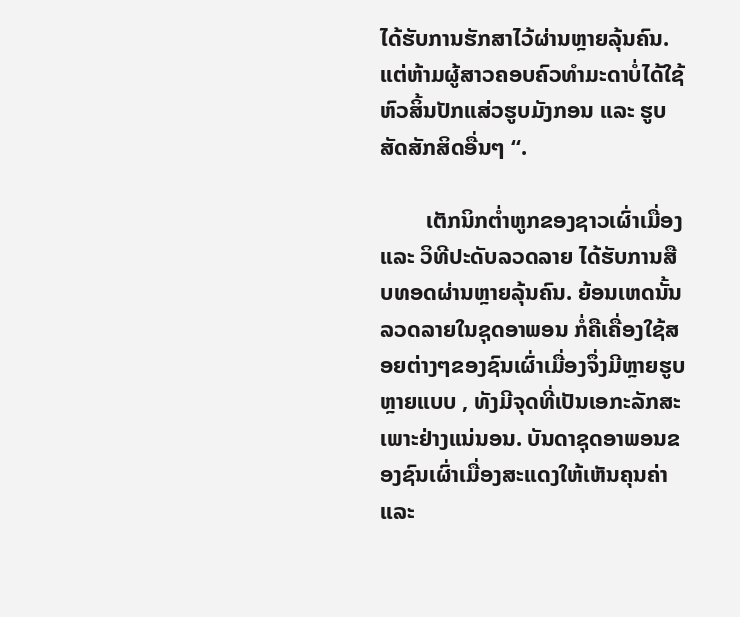ໄດ້ຮັບການຮັກສາໄວ້ຜ່ານຫຼາຍລຸ້ນຄົນ. ແຕ່ຫ້າມຜູ້ສາວຄອບຄົວທຳມະດາບໍ່ໄດ້ໃຊ້ຫົວສິ້ນປັກແສ່ວຮູບມັງກອນ ແລະ ຮູບສັດສັກສິດອື່ນໆ “.

        ເຕັກນິກຕ່ຳຫູກຂອງຊາວເຜົ່າເມື່ອງ ແລະ ວິທີປະດັບລວດລາຍ ໄດ້ຮັບການສືບທອດຜ່ານຫຼາຍລຸ້ນຄົນ. ຍ້ອນເຫດນັ້ນລວດລາຍໃນຊຸດອາພອນ ກໍ່ຄືເຄື່ອງໃຊ້ສອຍຕ່າງໆຂອງຊົນເຜົ່າເມື່ອງຈຶ່ງມີຫຼາຍຮູບຫຼາຍແບບ , ທັງມີຈຸດທີ່ເປັນເອກະລັກສະເພາະຢ່າງແນ່ນອນ. ບັນດາຊຸດອາພອນຂອງຊົນເຜົ່າເມື່ອງສະແດງໃຫ້ເຫັນຄຸນຄ່າ ແລະ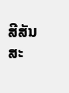ສີສັນສະ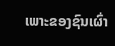ເພາະຂອງຊົນເຜົ່າ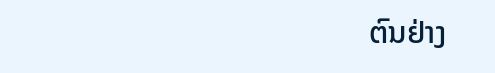ຕົນຢ່າງ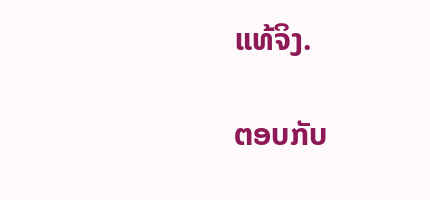ແທ້ຈິງ.

ຕອບກັບ